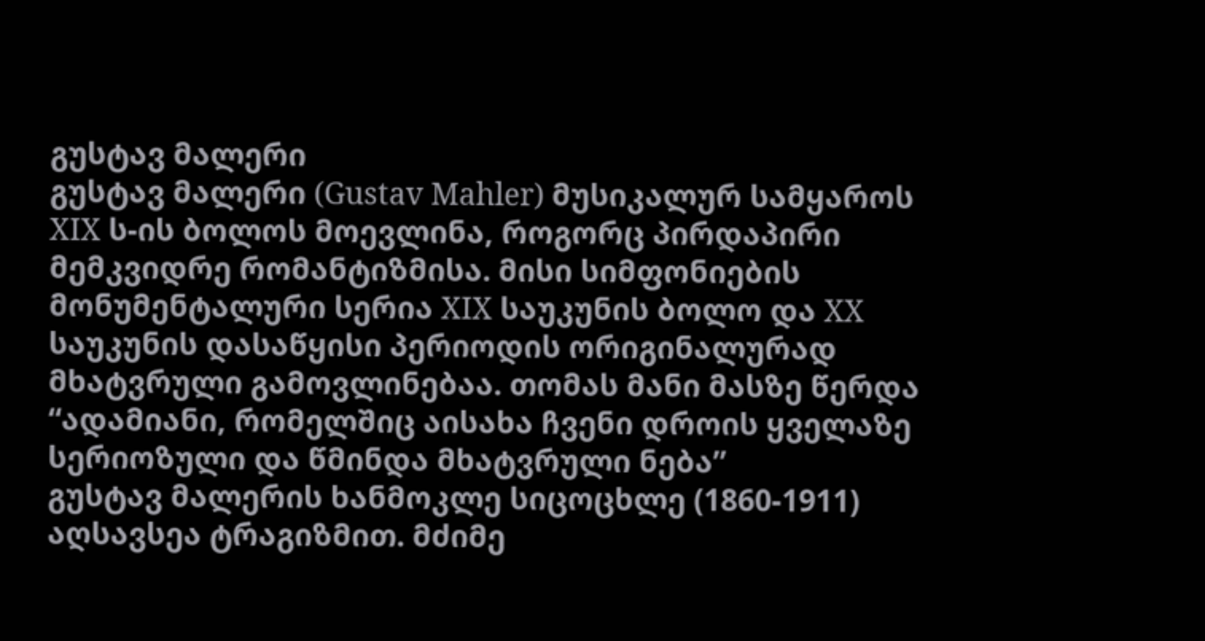გუსტავ მალერი
გუსტავ მალერი (Gustav Mahler) მუსიკალურ სამყაროს XIX ს-ის ბოლოს მოევლინა, როგორც პირდაპირი მემკვიდრე რომანტიზმისა. მისი სიმფონიების მონუმენტალური სერია XIX საუკუნის ბოლო და XX საუკუნის დასაწყისი პერიოდის ორიგინალურად მხატვრული გამოვლინებაა. თომას მანი მასზე წერდა “ადამიანი, რომელშიც აისახა ჩვენი დროის ყველაზე სერიოზული და წმინდა მხატვრული ნება”
გუსტავ მალერის ხანმოკლე სიცოცხლე (1860-1911) აღსავსეა ტრაგიზმით. მძიმე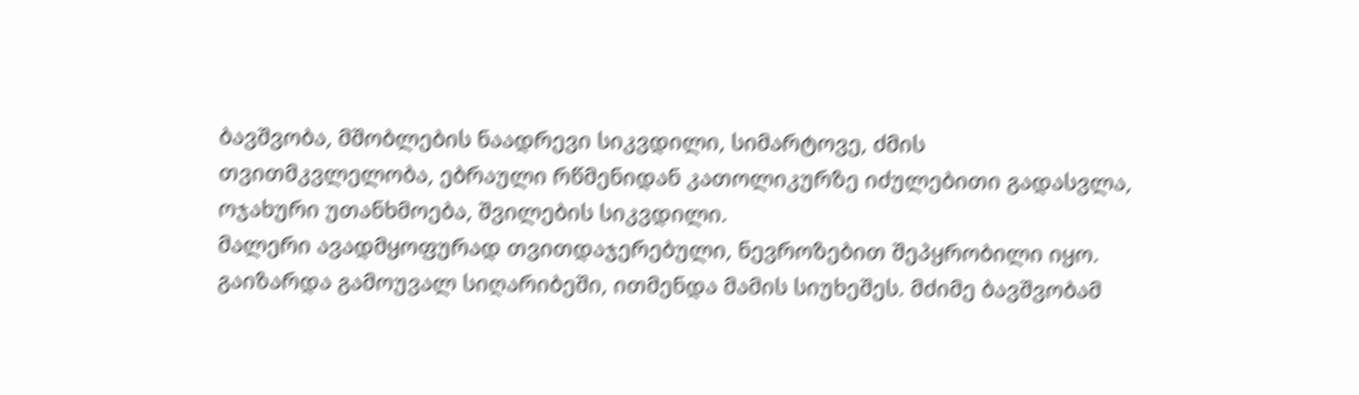ბავშვობა, მშობლების ნაადრევი სიკვდილი, სიმარტოვე, ძმის თვითმკვლელობა, ებრაული რწმენიდან კათოლიკურზე იძულებითი გადასვლა, ოჯახური უთანხმოება, შვილების სიკვდილი.
მალერი ავადმყოფურად თვითდაჯერებული, ნევროზებით შეპყრობილი იყო. გაიზარდა გამოუვალ სიღარიბეში, ითმენდა მამის სიუხეშეს. მძიმე ბავშვობამ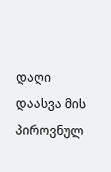დაღი დაასვა მის პიროვნულ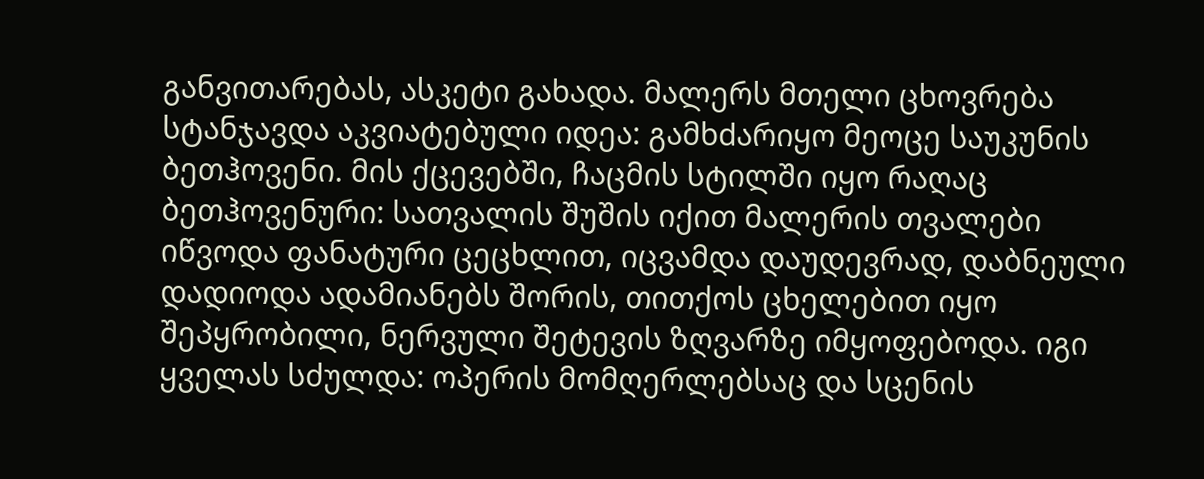განვითარებას, ასკეტი გახადა. მალერს მთელი ცხოვრება სტანჯავდა აკვიატებული იდეა: გამხdარიყო მეოცე საუკუნის ბეთჰოვენი. მის ქცევებში, ჩაცმის სტილში იყო რაღაც ბეთჰოვენური: სათვალის შუშის იქით მალერის თვალები იწვოდა ფანატური ცეცხლით, იცვამდა დაუდევრად, დაბნეული დადიოდა ადამიანებს შორის, თითქოს ცხელებით იყო შეპყრობილი, ნერვული შეტევის ზღვარზე იმყოფებოდა. იგი ყველას სძულდა: ოპერის მომღერლებსაც და სცენის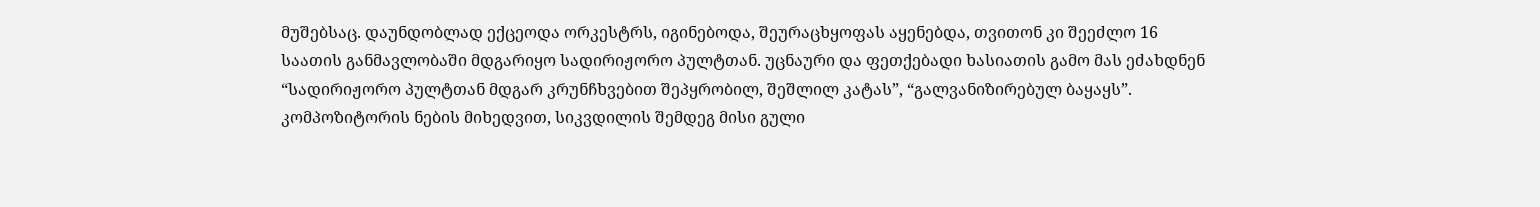მუშებსაც. დაუნდობლად ექცეოდა ორკესტრს, იგინებოდა, შეურაცხყოფას აყენებდა, თვითონ კი შეეძლო 16 საათის განმავლობაში მდგარიყო სადირიჟორო პულტთან. უცნაური და ფეთქებადი ხასიათის გამო მას ეძახდნენ “სადირიჟორო პულტთან მდგარ კრუნჩხვებით შეპყრობილ, შეშლილ კატას”, “გალვანიზირებულ ბაყაყს”. კომპოზიტორის ნების მიხედვით, სიკვდილის შემდეგ მისი გული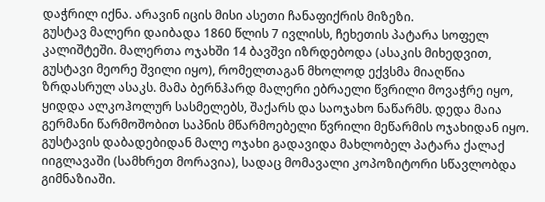დაჭრილ იქნა. არავინ იცის მისი ასეთი ჩანაფიქრის მიზეზი.
გუსტავ მალერი დაიბადა 1860 წლის 7 ივლისს, ჩეხეთის პატარა სოფელ კალიშტეში. მალერთა ოჯახში 14 ბავშვი იზრდებოდა (ასაკის მიხედვით, გუსტავი მეორე შვილი იყო), რომელთაგან მხოლოდ ექვსმა მიაღწია ზრდასრულ ასაკს. მამა ბერნჰარდ მალერი ებრაელი წვრილი მოვაჭრე იყო, ყიდდა ალკოჰოლურ სასმელებს, შაქარს და საოჯახო ნაწარმს. დედა მაია გერმანი წარმოშობით საპნის მწარმოებელი წვრილი მეწარმის ოჯახიდან იყო.
გუსტავის დაბადებიდან მალე ოჯახი გადავიდა მახლობელ პატარა ქალაქ იიგლავაში (სამხრეთ მორავია), სადაც მომავალი კოპოზიტორი სწავლობდა გიმნაზიაში.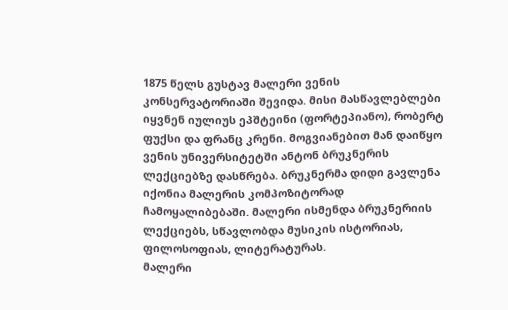1875 წელს გუსტავ მალერი ვენის კონსერვატორიაში შევიდა. მისი მასწავლებლები იყვნენ იულიუს ეპშტეინი (ფორტეპიანო), რობერტ ფუქსი და ფრანც კრენი. მოგვიანებით მან დაიწყო ვენის უნივერსიტეტში ანტონ ბრუკნერის ლექციებზე დასწრება. ბრუკნერმა დიდი გავლენა იქონია მალერის კომპოზიტორად ჩამოყალიბებაში. მალერი ისმენდა ბრუკნერიის ლექციებს, სწავლობდა მუსიკის ისტორიას, ფილოსოფიას, ლიტერატურას.
მალერი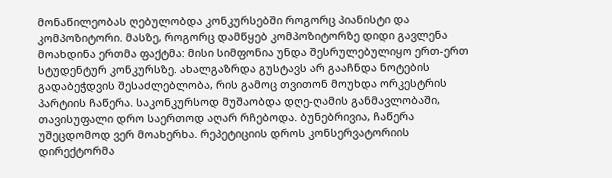მონაწილეობას ღებულობდა კონკურსებში როგორც პიანისტი და კომპოზიტორი. მასზე, როგორც დამწყებ კომპოზიტორზე დიდი გავლენა მოახდინა ერთმა ფაქტმა: მისი სიმფონია უნდა შესრულებულიყო ერთ-ერთ სტუდენტურ კონკურსზე. ახალგაზრდა გუსტავს არ გააჩნდა ნოტების გადაბეჭდვის შესაძლებლობა, რის გამოც თვითონ მოუხდა ორკესტრის პარტიის ჩაწერა. საკონკურსოდ მუშაობდა დღე-ღამის განმავლობაში, თავისუფალი დრო საერთოდ აღარ რჩებოდა. ბუნებრივია, ჩაწერა უშეცდომოდ ვერ მოახერხა. რეპეტიციის დროს კონსერვატორიის დირექტორმა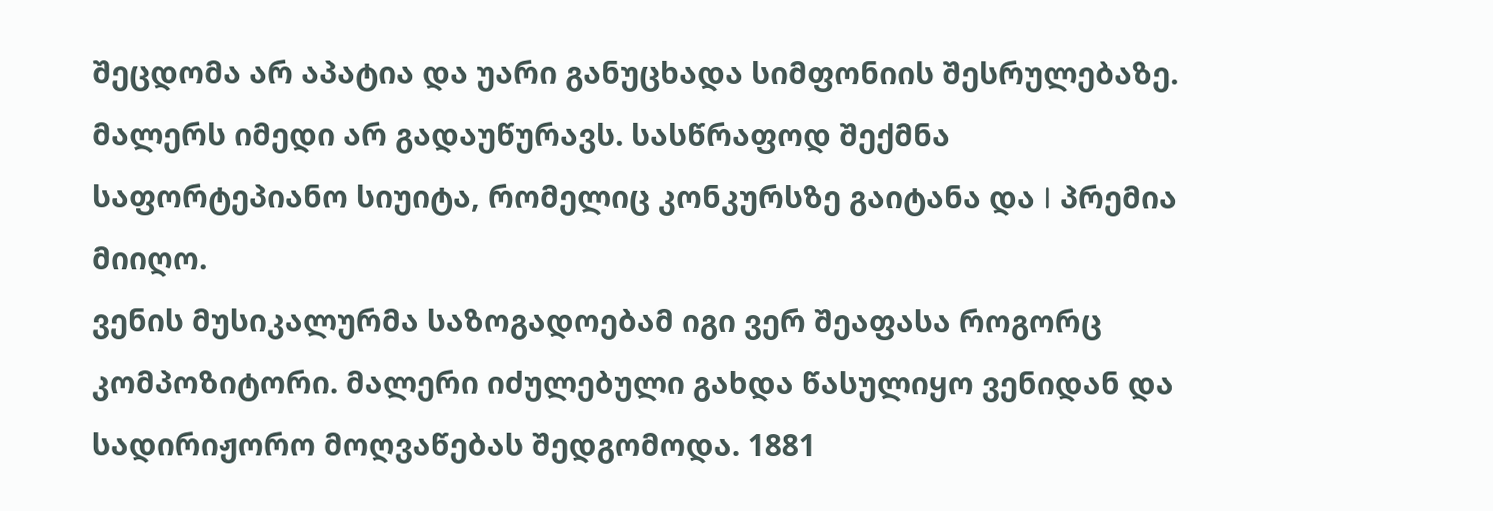შეცდომა არ აპატია და უარი განუცხადა სიმფონიის შესრულებაზე. მალერს იმედი არ გადაუწურავს. სასწრაფოდ შექმნა საფორტეპიანო სიუიტა, რომელიც კონკურსზე გაიტანა და I პრემია მიიღო.
ვენის მუსიკალურმა საზოგადოებამ იგი ვერ შეაფასა როგორც კომპოზიტორი. მალერი იძულებული გახდა წასულიყო ვენიდან და სადირიჟორო მოღვაწებას შედგომოდა. 1881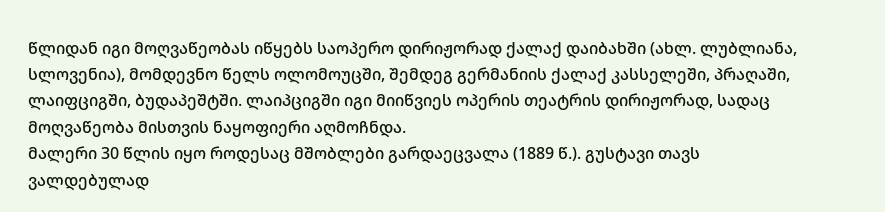წლიდან იგი მოღვაწეობას იწყებს საოპერო დირიჟორად ქალაქ დაიბახში (ახლ. ლუბლიანა, სლოვენია), მომდევნო წელს ოლომოუცში, შემდეგ გერმანიის ქალაქ კასსელეში, პრაღაში, ლაიფციგში, ბუდაპეშტში. ლაიპციგში იგი მიიწვიეს ოპერის თეატრის დირიჟორად, სადაც მოღვაწეობა მისთვის ნაყოფიერი აღმოჩნდა.
მალერი 30 წლის იყო როდესაც მშობლები გარდაეცვალა (1889 წ.). გუსტავი თავს ვალდებულად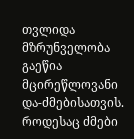თვლიდა მზრუნველობა გაეწია მცირეწლოვანი და-ძმებისათვის. როდესაც ძმები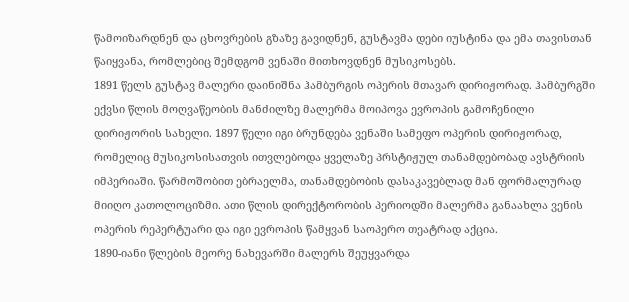წამოიზარდნენ და ცხოვრების გზაზე გავიდნენ, გუსტავმა დები იუსტინა და ემა თავისთან წაიყვანა, რომლებიც შემდგომ ვენაში მითხოვდნენ მუსიკოსებს.
1891 წელს გუსტავ მალერი დაინიშნა ჰამბურგის ოპერის მთავარ დირიჟორად. ჰამბურგში ექვსი წლის მოღვაწეობის მანძილზე მალერმა მოიპოვა ევროპის გამოჩენილი დირიჟორის სახელი. 1897 წელი იგი ბრუნდება ვენაში სამეფო ოპერის დირიჟორად, რომელიც მუსიკოსისათვის ითვლებოდა ყველაზე პრსტიჟულ თანამდებობად ავსტრიის იმპერიაში. წარმოშობით ებრაელმა, თანამდებობის დასაკავებლად მან ფორმალურად მიიღო კათოლოციზმი. ათი წლის დირექტორობის პერიოდში მალერმა განაახლა ვენის ოპერის რეპერტუარი და იგი ევროპის წამყვან საოპერო თეატრად აქცია.
1890-იანი წლების მეორე ნახევარში მალერს შეუყვარდა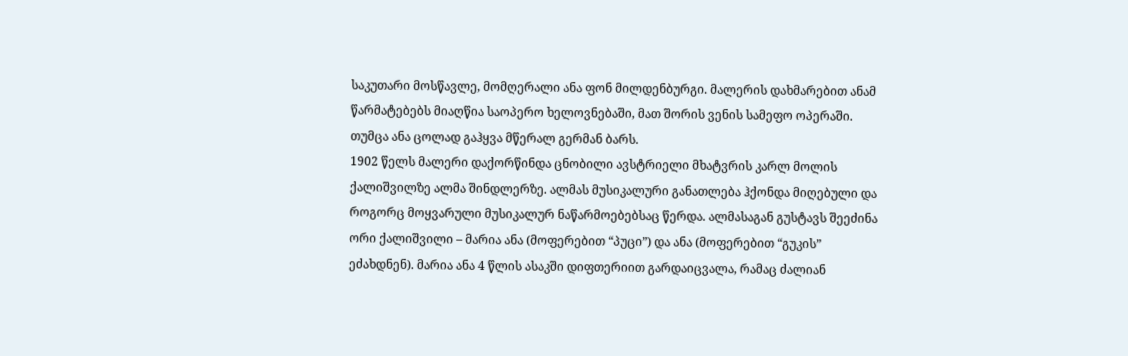საკუთარი მოსწავლე, მომღერალი ანა ფონ მილდენბურგი. მალერის დახმარებით ანამ წარმატებებს მიაღწია საოპერო ხელოვნებაში, მათ შორის ვენის სამეფო ოპერაში. თუმცა ანა ცოლად გაჰყვა მწერალ გერმან ბარს.
1902 წელს მალერი დაქორწინდა ცნობილი ავსტრიელი მხატვრის კარლ მოლის ქალიშვილზე ალმა შინდლერზე. ალმას მუსიკალური განათლება ჰქონდა მიღებული და როგორც მოყვარული მუსიკალურ ნაწარმოებებსაც წერდა. ალმასაგან გუსტავს შეეძინა ორი ქალიშვილი – მარია ანა (მოფერებით “პუცი”) და ანა (მოფერებით “გუკის” ეძახდნენ). მარია ანა 4 წლის ასაკში დიფთერიით გარდაიცვალა, რამაც ძალიან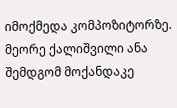იმოქმედა კომპოზიტორზე. მეორე ქალიშვილი ანა შემდგომ მოქანდაკე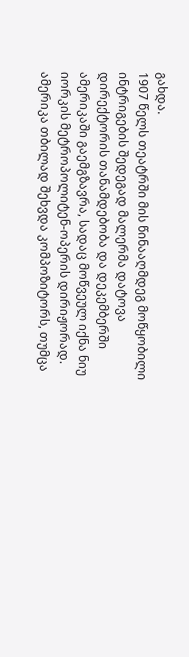გახდა.
1907 წელს თეატრში მის წინააღმდეგ მოწყობილი ინტრიგების შედეგად მალერმა დატოვა დირექტორის თანამდებობა და დეკემბერში ამერიკაში გაემგზავრა, სადაც მოწვეულ იქნა ნიუ იორკის მეტროპოლიტენ-ოპერის დირიჟორად. ამერიკა თბილად შეხვდა კომპოზიტორს, თუმცა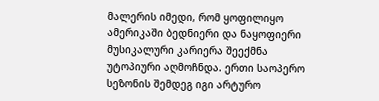მალერის იმედი, რომ ყოფილიყო ამერიკაში ბედნიერი და ნაყოფიერი მუსიკალური კარიერა შეექმნა უტოპიური აღმოჩნდა. ერთი საოპერო სეზონის შემდეგ იგი არტურო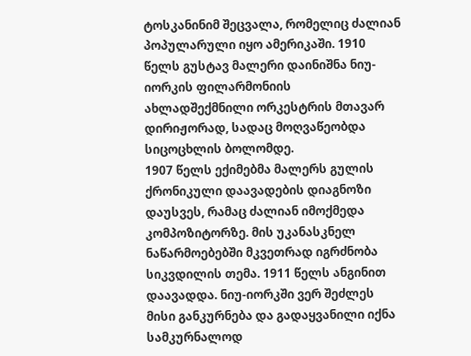ტოსკანინიმ შეცვალა, რომელიც ძალიან პოპულარული იყო ამერიკაში. 1910 წელს გუსტავ მალერი დაინიშნა ნიუ-იორკის ფილარმონიის ახლადშექმნილი ორკესტრის მთავარ დირიჟორად, სადაც მოღვაწეობდა სიცოცხლის ბოლომდე.
1907 წელს ექიმებმა მალერს გულის ქრონიკული დაავადების დიაგნოზი დაუსვეს, რამაც ძალიან იმოქმედა კომპოზიტორზე. მის უკანასკნელ ნაწარმოებებში მკვეთრად იგრძნობა სიკვდილის თემა. 1911 წელს ანგინით დაავადდა. ნიუ-იორკში ვერ შეძლეს მისი განკურნება და გადაყვანილი იქნა სამკურნალოდ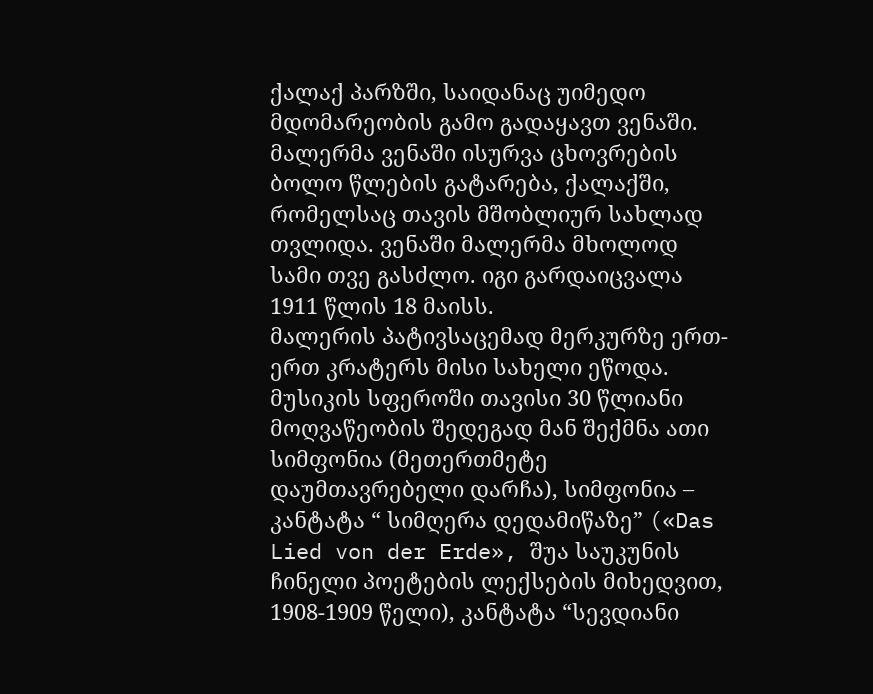ქალაქ პარზში, საიდანაც უიმედო მდომარეობის გამო გადაყავთ ვენაში.
მალერმა ვენაში ისურვა ცხოვრების ბოლო წლების გატარება, ქალაქში, რომელსაც თავის მშობლიურ სახლად თვლიდა. ვენაში მალერმა მხოლოდ სამი თვე გასძლო. იგი გარდაიცვალა 1911 წლის 18 მაისს.
მალერის პატივსაცემად მერკურზე ერთ-ერთ კრატერს მისი სახელი ეწოდა.
მუსიკის სფეროში თავისი 30 წლიანი მოღვაწეობის შედეგად მან შექმნა ათი სიმფონია (მეთერთმეტე დაუმთავრებელი დარჩა), სიმფონია – კანტატა “ სიმღერა დედამიწაზე” («Das Lied von der Erde», შუა საუკუნის ჩინელი პოეტების ლექსების მიხედვით, 1908-1909 წელი), კანტატა “სევდიანი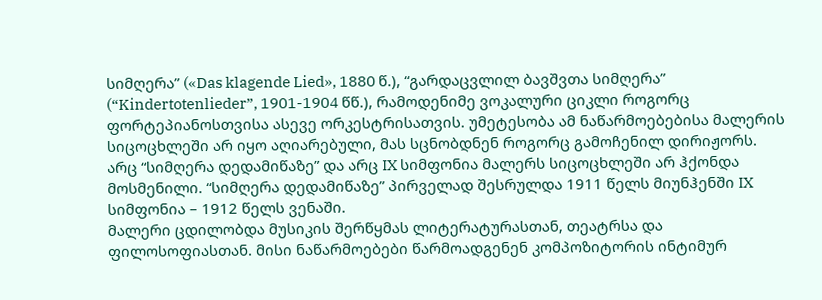სიმღერა” («Das klagende Lied», 1880 წ.), “გარდაცვლილ ბავშვთა სიმღერა” (“Kindertotenlieder”, 1901-1904 წწ.), რამოდენიმე ვოკალური ციკლი როგორც ფორტეპიანოსთვისა ასევე ორკესტრისათვის. უმეტესობა ამ ნაწარმოებებისა მალერის სიცოცხლეში არ იყო აღიარებული, მას სცნობდნენ როგორც გამოჩენილ დირიჟორს. არც “სიმღერა დედამიწაზე” და არც IX სიმფონია მალერს სიცოცხლეში არ ჰქონდა მოსმენილი. “სიმღერა დედამიწაზე” პირველად შესრულდა 1911 წელს მიუნჰენში IX სიმფონია – 1912 წელს ვენაში.
მალერი ცდილობდა მუსიკის შერწყმას ლიტერატურასთან, თეატრსა და ფილოსოფიასთან. მისი ნაწარმოებები წარმოადგენენ კომპოზიტორის ინტიმურ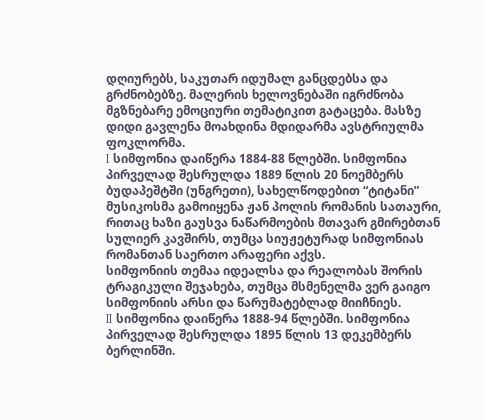დღიურებს, საკუთარ იდუმალ განცდებსა და გრძნობებზე. მალერის ხელოვნებაში იგრძნობა მგზნებარე ემოციური თემატიკით გატაცება. მასზე დიდი გავლენა მოახდინა მდიდარმა ავსტრიულმა ფოკლორმა.
I სიმფონია დაიწერა 1884-88 წლებში. სიმფონია პირველად შესრულდა 1889 წლის 20 ნოემბერს ბუდაპეშტში (უნგრეთი), სახელწოდებით “ტიტანი” მუსიკოსმა გამოიყენა ჟან პოლის რომანის სათაური, რითაც ხაზი გაუსვა ნაწარმოების მთავარ გმირებთან სულიერ კავშირს, თუმცა სიუჟეტურად სიმფონიას რომანთან საერთო არაფერი აქვს.
სიმფონიის თემაა იდეალსა და რეალობას შორის ტრაგიკული შეჯახება, თუმცა მსმენელმა ვერ გაიგო სიმფონიის არსი და წარუმატებლად მიიჩნიეს.
II სიმფონია დაიწერა 1888-94 წლებში. სიმფონია პირველად შესრულდა 1895 წლის 13 დეკემბერს ბერლინში.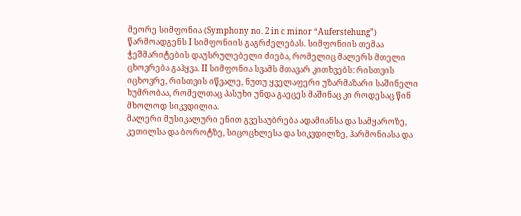მეორე სიმფონია (Symphony no. 2 in c minor “Auferstehung”) წარმოადგენს I სიმფონიის გაგრძელებას. სიმფონიის თემაა ჭეშმარიტების დაუსრულებელი ძიება, რომელიც მალერს მთელი ცხოვრება გაჰყვა. II სიმფონია სვამს მთავარ კითხვებს: რისთვის იცხოვრე, რისთვის იწვალე, ნუთუ ყველაფერი უზარმაზარი საშინელი ხუმრობაა, რომელთაც პასუხი უნდა გაეცეს მაშინაც კი როდესაც წინ მხოლოდ სიკვდილია.
მალერი მუსიკალური ენით გვესაუბრება ადამიანსა და სამყაროზე, კეთილსა და ბოროტზე, სიცოცხლესა და სიკვდილზე, ჰარმონიასა და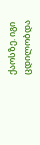ქაოსზე. იგი ცდილობდა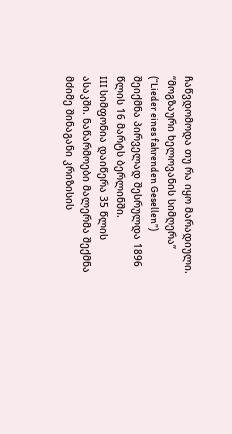ჩაწვდომოდა თუ რა იყო მარადიული.
“მოგზაური ხელოვანის სიმღერა” (“Lieder eines fahrenden Gesellen”) შეიქმნა პირველად შესრულდა 1896 წლის 16 მარტს ბერლინში.
III სიმფონია დაიწერა 35 წლის ასაკში. ნაწარმოები მალერმა შექმნა მძიმე შინაგანი კრიზისის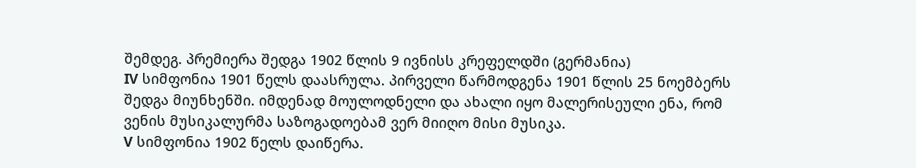შემდეგ. პრემიერა შედგა 1902 წლის 9 ივნისს კრეფელდში (გერმანია)
IV სიმფონია 1901 წელს დაასრულა. პირველი წარმოდგენა 1901 წლის 25 ნოემბერს შედგა მიუნხენში. იმდენად მოულოდნელი და ახალი იყო მალერისეული ენა, რომ ვენის მუსიკალურმა საზოგადოებამ ვერ მიიღო მისი მუსიკა.
V სიმფონია 1902 წელს დაიწერა.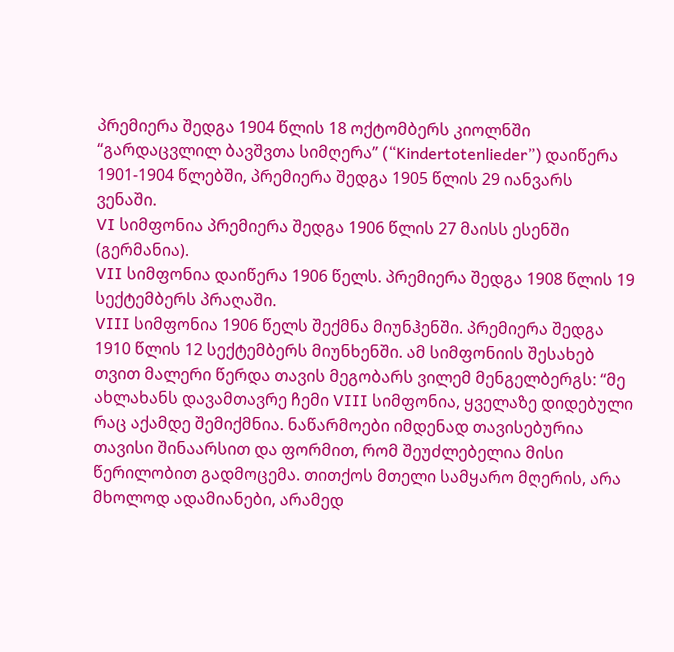პრემიერა შედგა 1904 წლის 18 ოქტომბერს კიოლნში
“გარდაცვლილ ბავშვთა სიმღერა” (“Kindertotenlieder”) დაიწერა 1901-1904 წლებში, პრემიერა შედგა 1905 წლის 29 იანვარს ვენაში.
VI სიმფონია პრემიერა შედგა 1906 წლის 27 მაისს ესენში (გერმანია).
VII სიმფონია დაიწერა 1906 წელს. პრემიერა შედგა 1908 წლის 19 სექტემბერს პრაღაში.
VIII სიმფონია 1906 წელს შექმნა მიუნჰენში. პრემიერა შედგა 1910 წლის 12 სექტემბერს მიუნხენში. ამ სიმფონიის შესახებ თვით მალერი წერდა თავის მეგობარს ვილემ მენგელბერგს: “მე ახლახანს დავამთავრე ჩემი VIII სიმფონია, ყველაზე დიდებული რაც აქამდე შემიქმნია. ნაწარმოები იმდენად თავისებურია თავისი შინაარსით და ფორმით, რომ შეუძლებელია მისი წერილობით გადმოცემა. თითქოს მთელი სამყარო მღერის, არა მხოლოდ ადამიანები, არამედ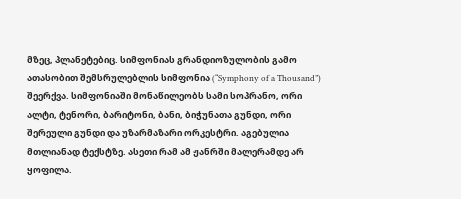მზეც, პლანეტებიც. სიმფონიას გრანდიოზულობის გამო ათასობით შემსრულებლის სიმფონია (“Symphony of a Thousand”) შეერქვა. სიმფონიაში მონაწილეობს სამი სოპრანო, ორი ალტი, ტენორი, ბარიტონი, ბანი, ბიჭუნათა გუნდი, ორი შერეული გუნდი და უზარმაზარი ორკესტრი. აგებულია მთლიანად ტექსტზე. ასეთი რამ ამ ჟანრში მალერამდე არ ყოფილა.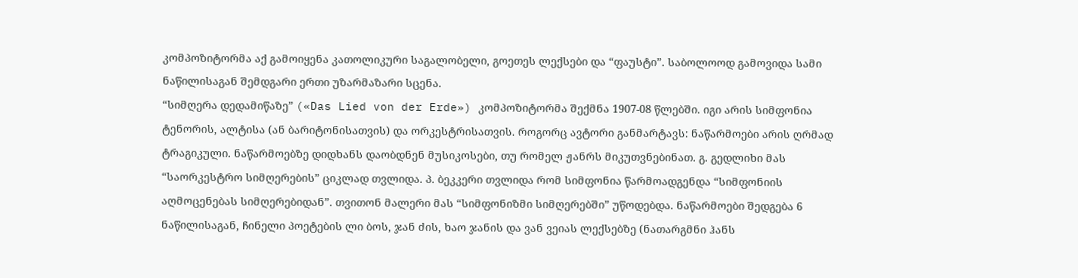კომპოზიტორმა აქ გამოიყენა კათოლიკური საგალობელი, გოეთეს ლექსები და “ფაუსტი”. საბოლოოდ გამოვიდა სამი ნაწილისაგან შემდგარი ერთი უზარმაზარი სცენა.
“სიმღერა დედამიწაზე” («Das Lied von der Erde») კომპოზიტორმა შექმნა 1907-08 წლებში. იგი არის სიმფონია ტენორის, ალტისა (ან ბარიტონისათვის) და ორკესტრისათვის. როგორც ავტორი განმარტავს: ნაწარმოები არის ღრმად ტრაგიკული. ნაწარმოებზე დიდხანს დაობდნენ მუსიკოსები, თუ რომელ ჟანრს მიკუთვნებინათ. გ. გედლიხი მას “საორკესტრო სიმღერების” ციკლად თვლიდა. პ. ბეკკერი თვლიდა რომ სიმფონია წარმოადგენდა “სიმფონიის აღმოცენებას სიმღერებიდან”. თვითონ მალერი მას “სიმფონიზმი სიმღერებში” უწოდებდა. ნაწარმოები შედგება 6 ნაწილისაგან, ჩინელი პოეტების ლი ბოს, ჯან ძის, ხაო ჯანის და ვან ვეიას ლექსებზე (ნათარგმნი ჰანს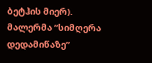ბეტჰის მიერ).
მალერმა “სიმღერა დედამიწაზე”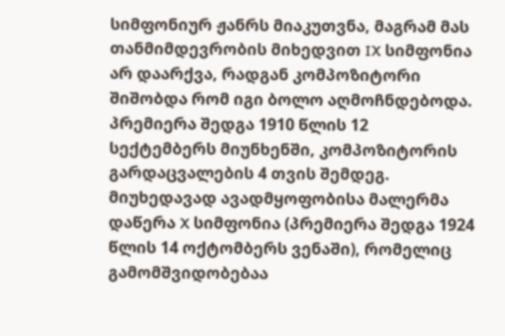სიმფონიურ ჟანრს მიაკუთვნა, მაგრამ მას თანმიმდევრობის მიხედვით IX სიმფონია არ დაარქვა, რადგან კომპოზიტორი შიშობდა რომ იგი ბოლო აღმოჩნდებოდა. პრემიერა შედგა 1910 წლის 12 სექტემბერს მიუნხენში, კომპოზიტორის გარდაცვალების 4 თვის შემდეგ.
მიუხედავად ავადმყოფობისა მალერმა დაწერა X სიმფონია (პრემიერა შედგა 1924 წლის 14 ოქტომბერს ვენაში), რომელიც გამომშვიდობებაა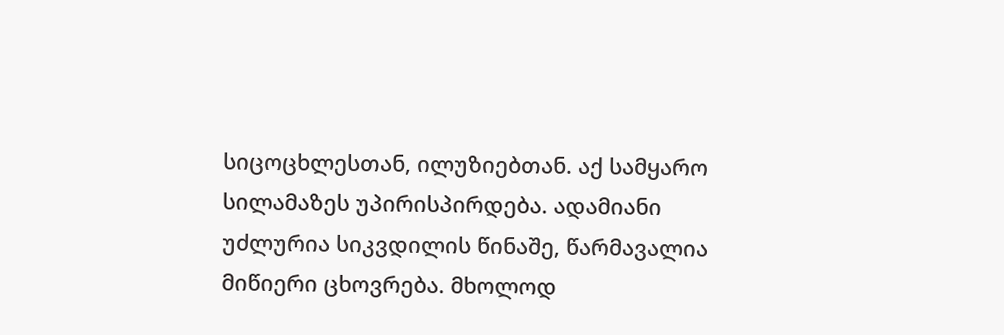სიცოცხლესთან, ილუზიებთან. აქ სამყარო სილამაზეს უპირისპირდება. ადამიანი უძლურია სიკვდილის წინაშე, წარმავალია მიწიერი ცხოვრება. მხოლოდ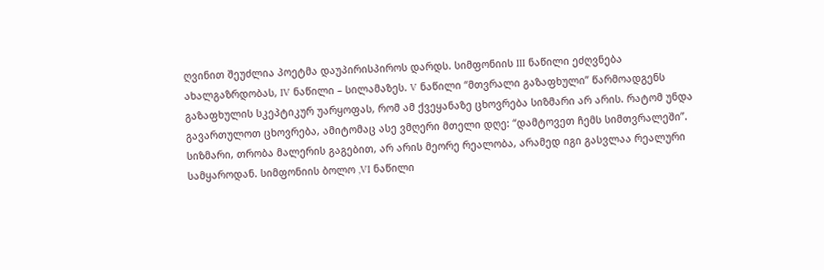ღვინით შეუძლია პოეტმა დაუპირისპიროს დარდს. სიმფონიის III ნაწილი ეძღვნება ახალგაზრდობას, IV ნაწილი – სილამაზეს. V ნაწილი “მთვრალი გაზაფხული” წარმოადგენს გაზაფხულის სკეპტიკურ უარყოფას, რომ ამ ქვეყანაზე ცხოვრება სიზმარი არ არის. რატომ უნდა გავართულოთ ცხოვრება, ამიტომაც ასე ვმღერი მთელი დღე: “დამტოვეთ ჩემს სიმთვრალეში”. სიზმარი, თრობა მალერის გაგებით, არ არის მეორე რეალობა, არამედ იგი გასვლაა რეალური სამყაროდან. სიმფონიის ბოლო ,VI ნაწილი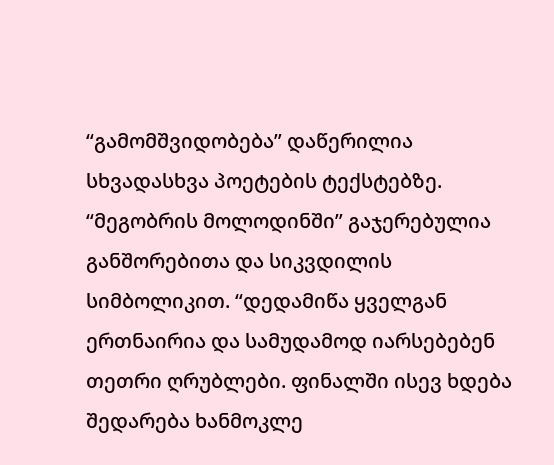“გამომშვიდობება” დაწერილია სხვადასხვა პოეტების ტექსტებზე. “მეგობრის მოლოდინში” გაჯერებულია განშორებითა და სიკვდილის სიმბოლიკით. “დედამიწა ყველგან ერთნაირია და სამუდამოდ იარსებებენ თეთრი ღრუბლები. ფინალში ისევ ხდება შედარება ხანმოკლე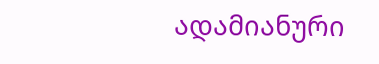ადამიანური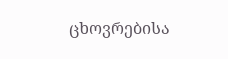ცხოვრებისა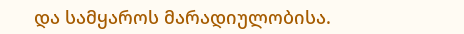და სამყაროს მარადიულობისა.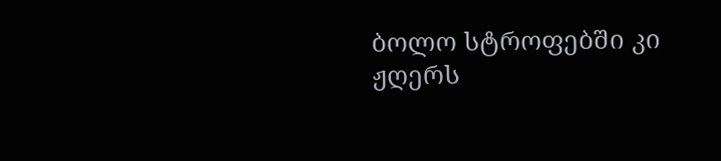ბოლო სტროფებში კი ჟღერს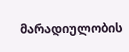მარადიულობის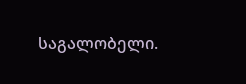საგალობელი.